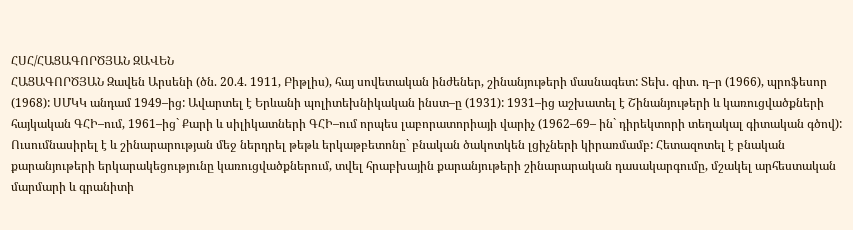ՀՍՀ/ՀԱՑԱԳՈՐԾՅԱՆ ԶԱՎԵՆ
ՀԱՑԱԳՈՐԾՅԱՆ Զավեն Արսենի (ծն. 20.4. 1911, Բիթլիս), հայ սովետական ինժեներ, շինանյութերի մասնագետ: Տեխ. գիտ. դ–ր (1966), պրոֆեսոր (1968): ՍՄԿԿ անդամ 1949–ից: Ավարտել է Երևանի պոլիտեխնիկական ինստ–ը (1931): 1931–ից աշխատել է Շինանյութերի և կառուցվածքների հայկական ԳՀԻ–ում, 1961–ից` Քարի և սիլիկատների ԳՀԻ–ում որպես լաբորատորիայի վարիչ (1962–69– ին` դիրեկտորի տեղակալ գիտական գծով): Ուսումնասիրել է և շինարարության մեջ ներդրել թեթև երկաթբետոնը` բնական ծակոտկեն լցիչների կիրառմամբ: Հետազոտել է բնական քարանյութերի երկարակեցությունը կառուցվածքներում, տվել հրաբխային քարանյութերի շինարարական դասակարգումը, մշակել արհեստական մարմարի և գրանիտի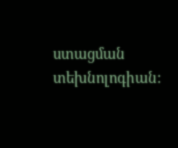ստացման տեխնոլոգիան: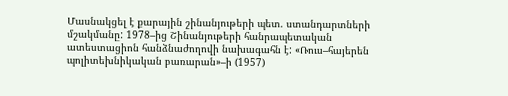Մասնակցել է քարային շինանյութերի պետ. ստանդարտների մշակմանը: 1978–ից Շինանյութերի հանրապետական ատեստացիոն հանձնաժողովի նախագահն է: «Ռուս–հայերեն պոլիտեխնիկական բառարան»–ի (1957)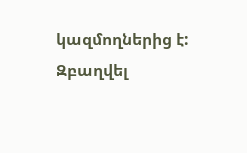կազմողներից է: Զբաղվել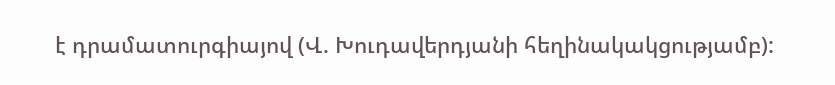է դրամատուրգիայով (Վ. Խուդավերդյանի հեղինակակցությամբ):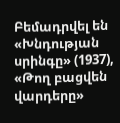Բեմադրվել են «Խնդության սրինգը» (1937), «Թող բացվեն վարդերը»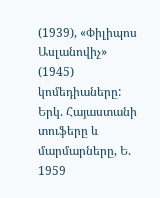(1939), «Փիլիպոս Ասլանովիչ» (1945) կոմեդիաները:
Երկ. Հայաստանի տուֆերը և մարմարները, Ե. 1959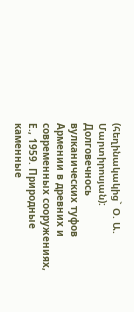(հեղինակակից` Օ. Ա. Մարտիրոսյան): Долговечнось вулканических туфов Армении в древних и современных сооружениях, Е., 1959. Природные каменные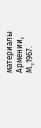материалы Армении, М.,1967.